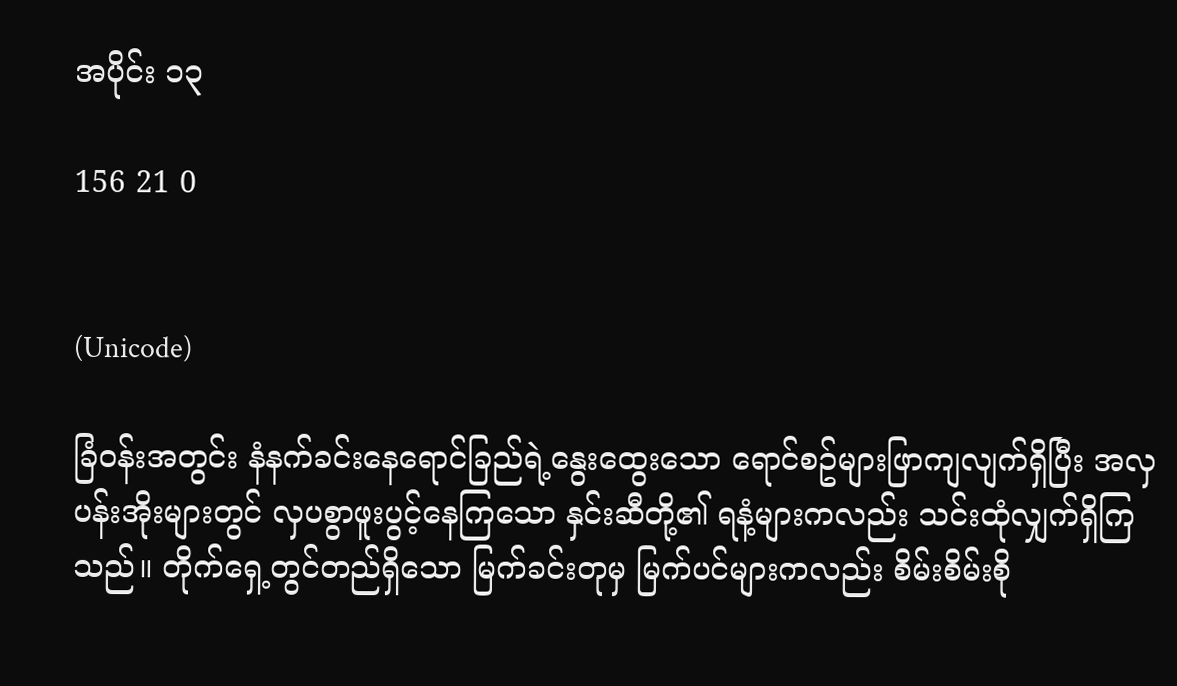အပိုင်း ၁၃

156 21 0


(Unicode)

ခြံဝန်းအတွင်း နံနက်ခင်းနေရောင်ခြည်ရဲ့နွေးထွေးသော ရောင်စဥ်များဖြာကျလျက်ရှိပြီး အလှပန်းအိုးများတွင် လှပစွာဖူးပွင့်နေကြသော နှင်းဆီတို့၏ ရနံ့များကလည်း သင်းထုံလျှက်ရှိကြသည်။ တိုက်ရှေ့တွင်တည်ရှိသော မြက်ခင်းတုမှ မြက်ပင်များကလည်း စိမ်းစိမ်းစို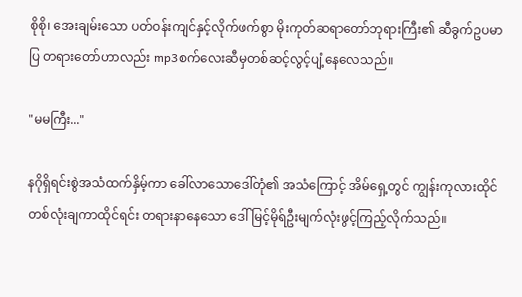စိုစို၊ အေးချမ်းသော ပတ်ဝန်းကျင်နှင့်လိုက်ဖက်စွာ မိုးကုတ်ဆရာတော်ဘုရားကြီး၏ ဆီခွက်ဥပမာပြ တရားတော်ဟာလည်း mp3စက်လေးဆီမှတစ်ဆင့်လွင့်ပျံ့နေလေသည်။

"မမကြီး..."

နဂိုရှိရင်းစွဲအသံထက်နှိမ့်ကာ ခေါ်လာသောဒေါ်တုံ၏ အသံကြောင့် အိမ်ရှေ့တွင် ကျွန်းကုလားထိုင်တစ်လုံးချကာထိုင်ရင်း တရားနာနေသော ဒေါ်မြင့်မိုရ်ဦးမျက်လုံးဖွင့်ကြည့်လိုက်သည်။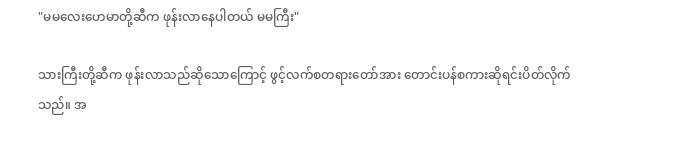"မမလေးဟေမာတို့ဆီက ဖုန်းလာနေပါတယ် မမကြီး"

သားကြီးတို့ဆီက ဖုန်းလာသည်ဆိုသောကြောင့် ဖွင့်လက်စတရားတော်အား တောင်းပန်စကားဆိုရင်းပိတ်လိုက်သည်။ အ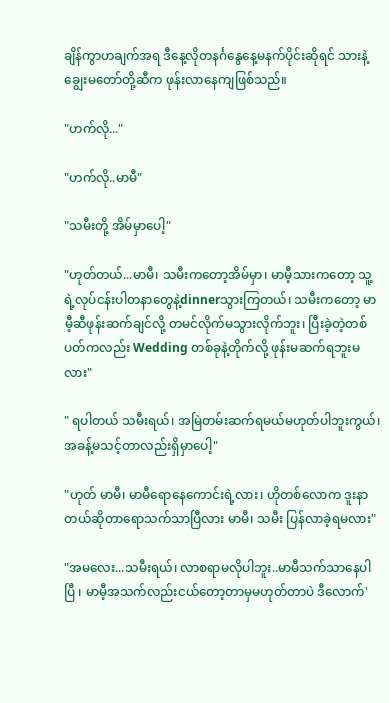ချိန်ကွာဟချက်အရ ဒီနေ့လိုတနင်္ဂနွေနေ့မနက်ပိုင်းဆိုရင် သားနဲ့ချွေးမတော်တို့ဆီက ဖုန်းလာနေကျဖြစ်သည်။

"ဟက်လို..."

"ဟက်လို..မာမီ"

"သမီးတို့ အိမ်မှာပေါ့"

"ဟုတ်တယ်...မာမီ၊ သမီးကတော့အိမ်မှာ၊ မာမီ့သားကတော့ သူ့ရဲ့လုပ်ငန်းပါတနာတွေနဲ့dinnerသွားကြတယ်၊ သမီးကတော့ မာမီ့ဆီဖုန်းဆက်ချင်လို့ တမင်လိုက်မသွားလိုက်ဘူး၊ ပြီးခဲ့တဲ့တစ်ပတ်ကလည်း Wedding တစ်ခုနဲ့တိုက်လို့ ဖုန်းမဆက်ရဘူးမလား"

" ရပါတယ် သမီးရယ်၊ အမြဲတမ်းဆက်ရမယ်မဟုတ်ပါဘူးကွယ်၊ အခန့်မသင့်တာလည်းရှိမှာပေါ့"

"ဟုတ် မာမီ၊ မာမီရောနေကောင်းရဲ့လား၊ ဟိုတစ်လောက ဒူးနာတယ်ဆိုတာရောသက်သာပြီလား မာမီ၊ သမီး ပြန်လာခဲ့ရမလား"

"အမလေး...သမီးရယ်၊ လာစရာမလိုပါဘူး..မာမီသက်သာနေပါပြီ ၊ မာမီ့အသက်လည်းငယ်တော့တာမှမဟုတ်တာပဲ ဒီလောက်'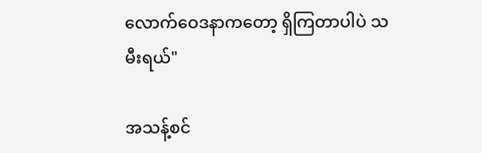လောက်ဝေဒနာကတော့ ရှိကြတာပါပဲ သမီးရယ်"

အသန့်စင်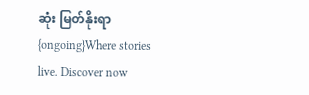ဆုံး မြတ်နိုးရာ {ongoing}Where stories live. Discover now